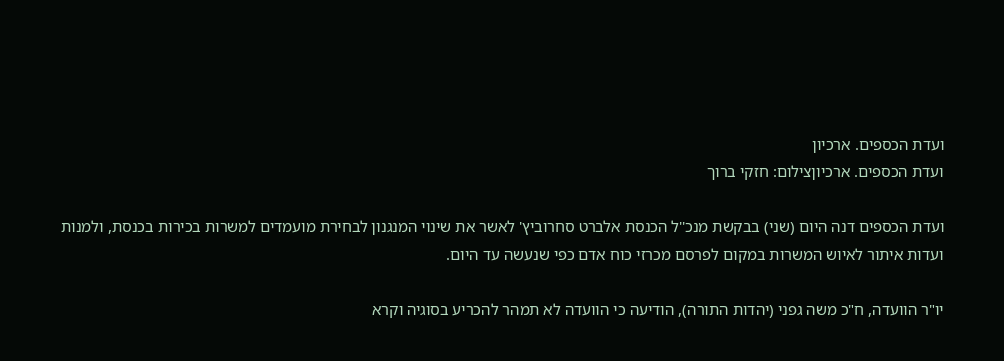ועדת הכספים. ארכיון
ועדת הכספים. ארכיוןצילום: חזקי ברוך

ועדת הכספים דנה היום (שני) בבקשת מנכ''ל הכנסת אלברט סחרוביץ' לאשר את שינוי המנגנון לבחירת מועמדים למשרות בכירות בכנסת, ולמנות ועדות איתור לאיוש המשרות במקום לפרסם מכרזי כוח אדם כפי שנעשה עד היום.

יו"ר הוועדה, ח"כ משה גפני (יהדות התורה), הודיעה כי הוועדה לא תמהר להכריע בסוגיה וקרא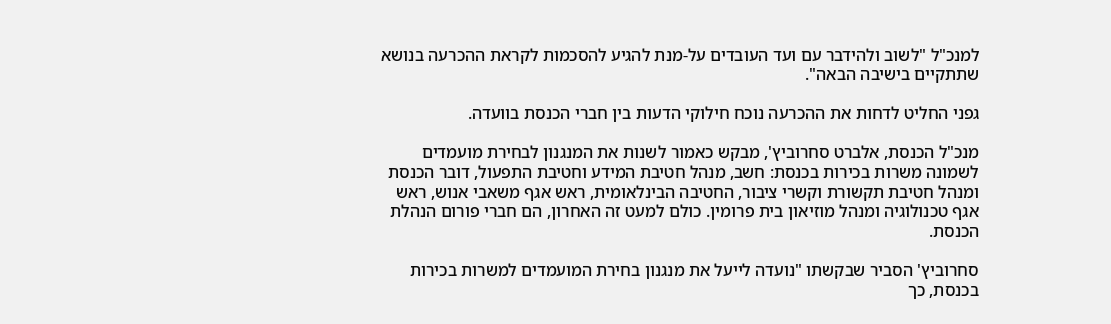למנכ"ל "לשוב ולהידבר עם ועד העובדים על-מנת להגיע להסכמות לקראת ההכרעה בנושא שתתקיים בישיבה הבאה".

גפני החליט לדחות את ההכרעה נוכח חילוקי הדעות בין חברי הכנסת בוועדה.

מנכ"ל הכנסת, אלברט סחרוביץ', מבקש כאמור לשנות את המנגנון לבחירת מועמדים לשמונה משרות בכירות בכנסת: חשב, מנהל חטיבת המידע וחטיבת התפעול, דובר הכנסת ומנהל חטיבת תקשורת וקשרי ציבור, החטיבה הבינלאומית, ראש אגף משאבי אנוש, ראש אגף טכנולוגיה ומנהל מוזיאון בית פרומין. כולם למעט זה האחרון, הם חברי פורום הנהלת הכנסת.

סחרוביץ' הסביר שבקשתו "נועדה לייעל את מנגנון בחירת המועמדים למשרות בכירות בכנסת, כך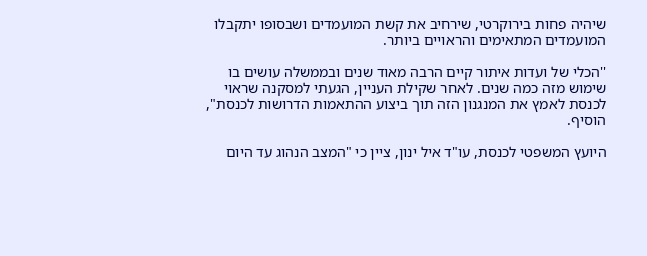שיהיה פחות בירוקרטי, שירחיב את קשת המועמדים ושבסופו יתקבלו המועמדים המתאימים והראויים ביותר.

''הכלי של ועדות איתור קיים הרבה מאוד שנים ובממשלה עושים בו שימוש מזה כמה שנים. לאחר שקילת העניין, הגעתי למסקנה שראוי לכנסת לאמץ את המנגנון הזה תוך ביצוע ההתאמות הדרושות לכנסת", הוסיף.

היועץ המשפטי לכנסת, עו"ד איל ינון, ציין כי "המצב הנהוג עד היום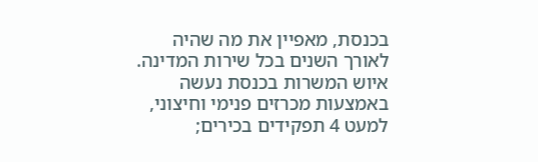בכנסת, מאפיין את מה שהיה לאורך השנים בכל שירות המדינה. איוש המשרות בכנסת נעשה באמצעות מכרזים פנימי וחיצוני, למעט 4 תפקידים בכירים;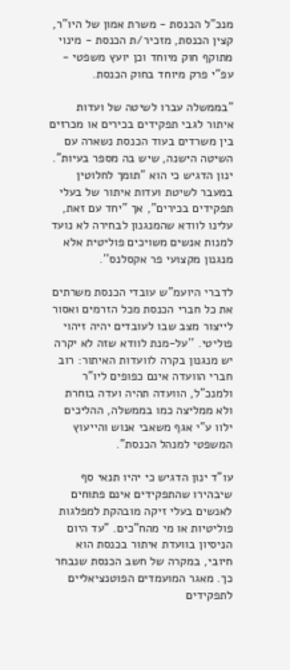מנכ"ל הכנסת - משרת אמון של היו"ר, קצין הכנסת, מזכיר/ת הכנסת - מינוי מתוקף חוק מיוחד וכן יועץ משפטי - עפ"י פרק מיוחד בחוק הכנסת.

"בממשלה עברו לשיטה של ועדות איתור לגבי תפקידים בכירים או מכרזים בין משרדים בעוד הכנסת נשארה עם השיטה הישנה, שיש בה מספר בעיות". ינון הדגיש כי הוא "תומך לחלוטין במעבר לשיטת ועדות איתור של בעלי תפקידים בכירים", אך "יחד עם זאת, עלינו לוודא שהמנגנון לבחירה לא נועד למנות אנשים משויכים פוליטית אלא מנגנון מקצועי פר אקסלנס''.

לדברי היועמ"ש עובדי הכנסת משרתים את כל חברי הכנסת מכל הזרמים ואסור לייצור מצב שבו לעובדים יהיה זיהוי פוליטי. ''על-מנת לוודא שזה לא יקרה יש מנגנון בקרה לוועדות האיתור: רוב חברי הוועדה אינם כפופים ליו"ר ולמנכ"ל, הוועדה תהיה ועדה בוחרת ולא ממליצה כמו בממשלה, ההליכים ילוו ע"י אגף משאבי אנוש והייעוץ המשפטי למנהל הכנסת".

עו"ד ינון הדגיש כי יהיו תנאי סף שיבהירו שהתפקידים אינם פתוחים לאנשים בעלי זיקה מובהקת למפלגות פוליטיות או מי מהח"כים. "עד היום הניסיון בוועדת איתור בכנסת הוא חיובי, במקרה של חשב הכנסת שנבחר כך. מאגר המועמדים הפוטנציאליים לתפקידים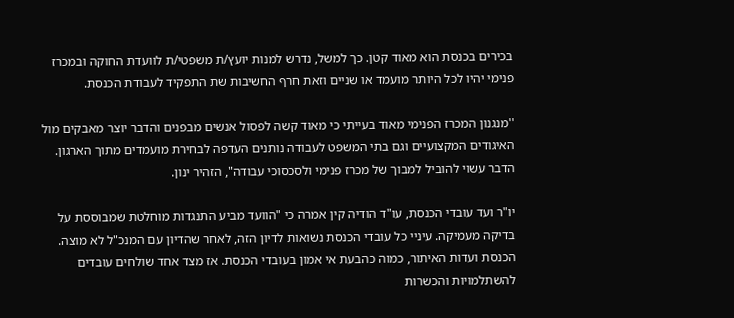בכירים בכנסת הוא מאוד קטן. כך למשל, נדרש למנות יועץ/ת משפטי/ת לוועדת החוקה ובמכרז פנימי יהיו לכל היותר מועמד או שניים וזאת חרף החשיבות שת התפקיד לעבודת הכנסת.

''מנגנון המכרז הפנימי מאוד בעייתי כי מאוד קשה לפסול אנשים מבפנים והדבר יוצר מאבקים מול האיגודים המקצועיים וגם בתי המשפט לעבודה נותנים העדפה לבחירת מועמדים מתוך הארגון. הדבר עשוי להוביל למבוך של מכרז פנימי ולסכסוכי עבודה", הזהיר ינון.

יו"ר ועד עובדי הכנסת, עו"ד הודיה קין אמרה כי "הוועד מביע התנגדות מוחלטת שמבוססת על בדיקה מעמיקה. עיניי כל עובדי הכנסת נשואות לדיון הזה, לאחר שהדיון עם המנכ"ל לא מוצה. הכנסת ועדות האיתור, כמוה כהבעת אי אמון בעובדי הכנסת. אז מצד אחד שולחים עובדים להשתלמויות והכשרות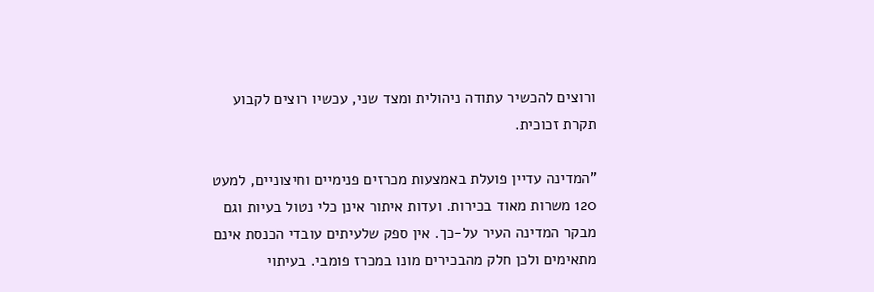ורוצים להכשיר עתודה ניהולית ומצד שני, עכשיו רוצים לקבוע תקרת זכוכית.

"המדינה עדיין פועלת באמצעות מכרזים פנימיים וחיצוניים, למעט 120 משרות מאוד בכירות. ועדות איתור אינן כלי נטול בעיות וגם מבקר המדינה העיר על-כך. אין ספק שלעיתים עובדי הכנסת אינם מתאימים ולכן חלק מהבכירים מונו במכרז פומבי. בעיתוי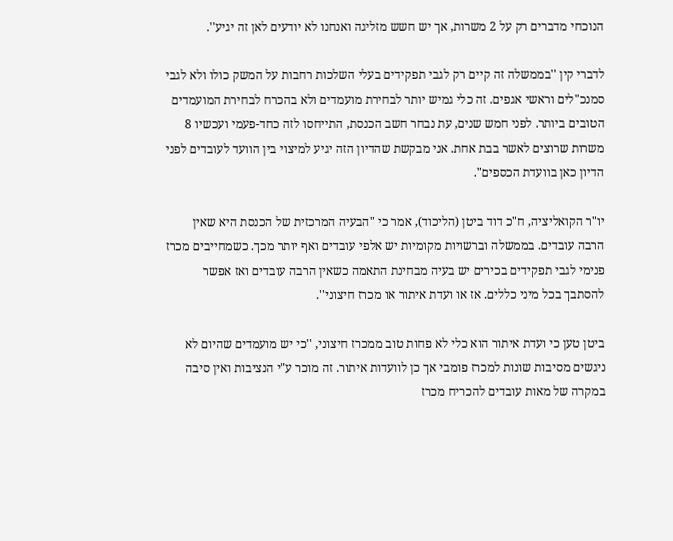הנוכחי מדברים רק על 2 משרות, אך יש חשש מזליגה ואנחנו לא יודעים לאן זה יגיע''.

לדברי קין ''בממשלה זה קיים רק לגבי תפקידים בעלי השלכות רחבות על המשק כולו ולא לגבי סמנכ"לים וראשי אגפים. זה כלי גמיש יותר לבחירת מועמדים ולא בהכרח לבחירת המועמדים הטובים ביותר. לפני חמש שנים, עת נבחר חשב הכנסת, התייחסו לזה כחד-פעמי ועכשיו 8 משרות שרוצים לאשר בבת אחת. אני מבקשת שהדיון הזה יגיע למיצוי בין הוועד לעובדים לפני הדיון כאן בוועדת הכספים".

יו"ר הקואליציה, ח"כ דוד ביטן (הליכוד), אמר כי "הבעיה המרכזית של הכנסת היא שאין הרבה עובדים. בממשלה וברשויות מקומיות יש אלפי עובדים ואף יותר מכך. כשמחייבים מכרז פנימי לגבי תפקידים בכירים יש בעיה מבחינת התאמה כשאין הרבה עובדים ואז אפשר להסתבך בכל מיני כללים. אז או ועדת איתור או מכרז חיצוני''.

ביטן טען כי ועדת איתור הוא כלי לא פחות טוב ממכרז חיצוני, ''כי יש מועמדים שהיום לא ניגשים מסיבות שונות למכרז פומבי אך כן לוועדות איתור. זה מוכר ע"י הנציבות ואין סיבה במקרה של מאות עובדים להכריח מכרז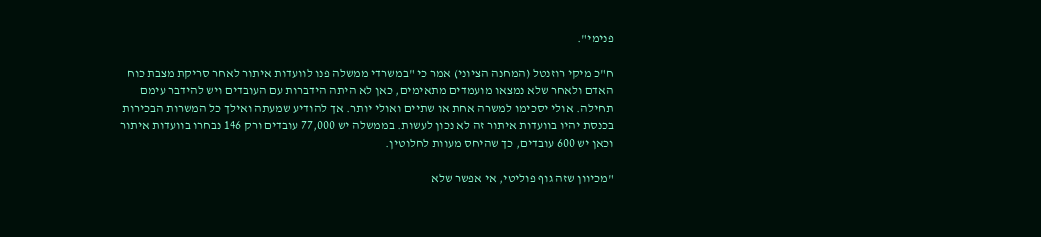פנימי".

ח"כ מיקי רוזנטל (המחנה הציוני) אמר כי "במשרדי ממשלה פנו לוועדות איתור לאחר סריקת מצבת כוח האדם ולאחר שלא נמצאו מועמדים מתאימים, כאן לא היתה הידברות עם העובדים ויש להידבר עימם תחילה. אולי יסכימו למשרה אחת או שתיים ואולי יותר. אך להודיע שמעתה ואילך כל המשרות הבכירות בכנסת יהיו בוועדות איתור זה לא נכון לעשות. בממשלה יש 77,000 עובדים ורק 146 נבחרו בוועדות איתור וכאן יש 600 עובדים, כך שהיחס מעוות לחלוטין.

"מכיוון שזה גוף פוליטי, אי אפשר שלא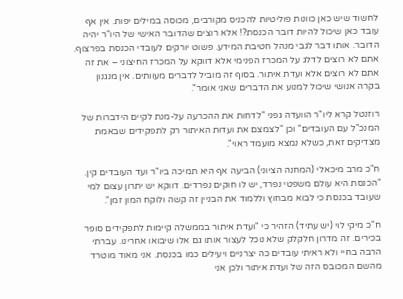לחשוד שיש כאן כוונות פוליטיות להכניס מקורבים, מכוסה במילים יפות. אין אף עובד כאן שיכול להיות דובר הכנסת?! אלא רוצים שהדובר האישי של היו"ר יהיה הדובר. אותו דבר לגבי מנהל חטיבת המידע. פשוט יורקים לעובדי הכנסת בפרצוף. אתם לא רוצים לדלג על המכרז הפנימי אלא דווקא על המכרז החיצוני – את זה אתם לא רוצים אלא ועדת איתור. בסוף זה מוביל לדברים מעוותים. אין מנגנון בקרה אנושי שיכול למנוע את הדברים שאני אומר".

רוזנטל קרא ליו"ר הוועדה גפני "לדחות את ההכרעה על-מנת לקיים הידברות של המנכ"ל עם העובדים" וכן "לצמצם את ועדות האיתור רק לתפקידים שבאמת מצדיקים זאת, כשלא נמצא מועמד ראוי".

ח"כ מרב מיכאלי (המחנה הציוני) הביעה אף היא תמיכה ביו"ר ועד העובדים קין. "הכנסת היא עולם משפטי נפרד, יש לו חוקים נפרדים. דווקא יש יתרון עצום למי שעובד בכנסת כי לבוא מבחוץ וללמוד את הבניין זה קשה ולוקח המון זמן".

ח"כ מיקי לוי (יש עתיד) הזהיר כי "ועדת איתור בממשלה קיימות לתפקידים סופר בכירים. זה מדרון חלקלק שלא נוכל לעצור אותו גם אלו שיבואו אחרינו. עברתי הרבה בחיי ולא ראיתי עובדים כה יצרניים ויעילים כמו בכנסת. אני מאוד מוטרד מהשם המכובס הזה של ועדת איתור ולכן אני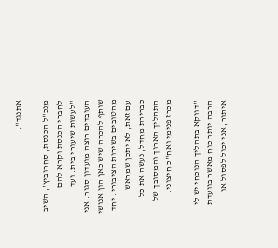אתנגד".

מנכ"ל הכנסת, סחרוביץ', השיב לחברי הכנסת וקרא להם "לעשות שיעורי בית. ועד העובדים רוצה מועדון סגור. אני שותף להכרה שיש כאן הון אנושי מהטובים בשירות הציבורי. יחד עם זאת, לא יתכן שמראש כברירת מחדל, נעשה את כל התהליך הארוך והמסובך של מכרז פנימי ואח"כ חיצוני.

''דווקא בתהליך הנוכחי יש לי הרבה יותר כוח מאשר בוועדת איתור, אני יכול לפסול או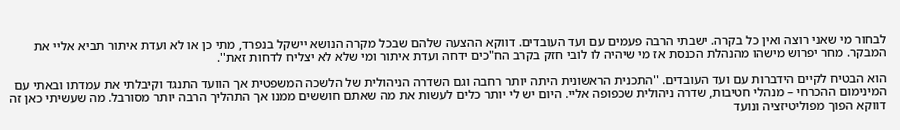לבחור מי שאני רוצה ואין כל בקרה. ישבתי הרבה פעמים עם ועד העובדים. דווקא ההצעה שלהם שבכל מקרה הנושא יישקל בנפרד, מתי כן או לא ועדת איתור תביא אליי את המבקר. מחר יפרוש מישהו מהנהלת הכנסת אז מי שיהיה לו לובי חזק בקרב הח"כים ידחה ועדת איתור ומי שלא לא יצליח לדחות זאת''.

הוא הבטיח לקיים הידברות עם ועד העובדים. ''התכנית הראשונית היתה יותר רחבה וגם השדרה הניהולית של הלשכה המשפטית אך הוועד התנגד וקיבלתי את עמדתו ובאתי עם המינימום ההכרחי – מנהלי חטיבות, שדרה ניהולית שכפופה אליי. היום יש לי יותר כלים לעשות את מה שאתם חוששים ממנו אך התהליך הרבה יותר מסורבל. מה שעשיתי כאן זה דווקא הפוך מפוליטיזציה ונועד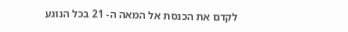לקדם את הכנסת אל המאה ה- 21 בכל הנוגע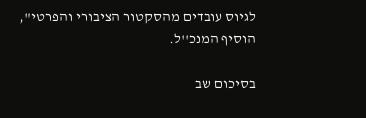לגיוס עובדים מהסקטור הציבורי והפרטי", הוסיף המנכ''ל.

בסיכום שב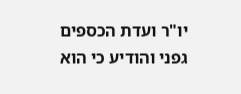יו"ר ועדת הכספים גפני והודיע כי הוא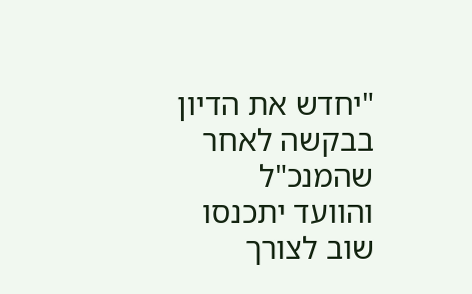"יחדש את הדיון בבקשה לאחר שהמנכ"ל והוועד יתכנסו שוב לצורך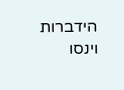הידברות וינסו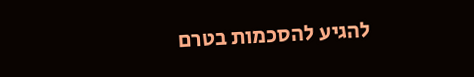להגיע להסכמות בטרם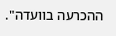ההכרעה בוועדה".